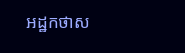អដ្ឋកថាស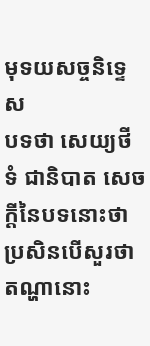មុទយសច្ចនិទ្ទេស
បទថា សេយ្យថីទំ ជានិបាត សេចក្តីនៃបទនោះថា ប្រសិនបើសួរថា តណ្ហានោះ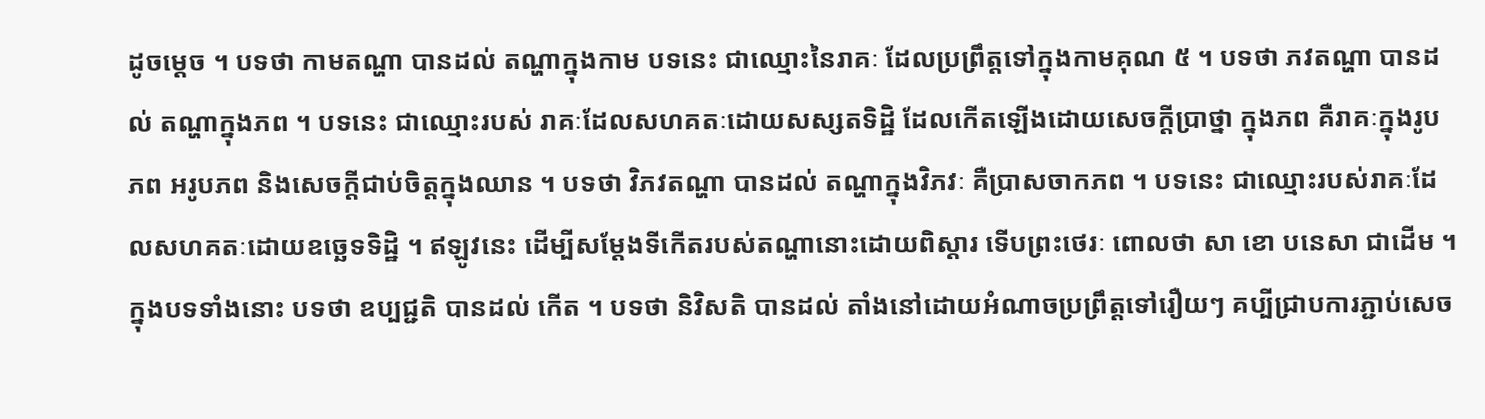ដូចម្តេច ។ បទថា កាមតណ្ហា បានដល់ តណ្ហាក្នុងកាម បទនេះ ជាឈ្មោះនៃរាគៈ ដែលប្រព្រឹត្តទៅក្នុងកាមគុណ ៥ ។ បទថា ភវតណ្ហា បានដល់ តណ្ហាក្នុងភព ។ បទនេះ ជាឈ្មោះរបស់ រាគៈដែលសហគតៈដោយសស្សតទិដ្ឋិ ដែលកើតឡើងដោយសេចក្តីប្រាថ្នា ក្នុងភព គឺរាគៈក្នុងរូបភព អរូបភព និងសេចក្តីជាប់ចិត្តក្នុងឈាន ។ បទថា វិភវតណ្ហា បានដល់ តណ្ហាក្នុងវិភវៈ គឺប្រាសចាកភព ។ បទនេះ ជាឈ្មោះរបស់រាគៈដែលសហគតៈដោយឧច្ឆេទទិដ្ឋិ ។ ឥឡូវនេះ ដើម្បីសម្តែងទីកើតរបស់តណ្ហានោះដោយពិស្តារ ទើបព្រះថេរៈ ពោលថា សា ខោ បនេសា ជាដើម ។ ក្នុងបទទាំងនោះ បទថា ឧប្បជ្ជតិ បានដល់ កើត ។ បទថា និវិសតិ បានដល់ តាំងនៅដោយអំណាចប្រព្រឹត្តទៅរឿយៗ គប្បីជ្រាបការភ្ជាប់សេច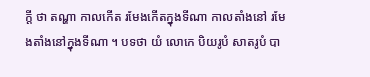ក្តី ថា តណ្ហា កាលកើត រមែងកើតក្នុងទីណា កាលតាំងនៅ រមែងតាំងនៅក្នុងទីណា ។ បទថា យំ លោកេ បិយរូបំ សាតរូបំ បា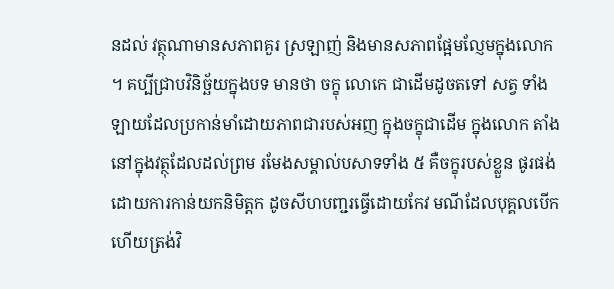នដល់ វត្ថុណាមានសភាពគួរ ស្រឡាញ់ និងមានសភាពផ្អែមល្ញែមក្នុងលោក ។ គប្បីជ្រាបវិនិច្ឆ័យក្នុងបទ មានថា ចក្ខុ លោកេ ជាដើមដូចតទៅ សត្វ ទាំងឡាយដែលប្រកាន់មាំដោយភាពជារបស់អញ ក្នុងចក្ខុជាដើម ក្នុងលោក តាំងនៅក្នុងវត្ថុដែលដល់ព្រម រមែងសម្គាល់បសាទទាំង ៥ គឺចក្ខុរបស់ខ្លួន ផូរផង់ដោយការកាន់យកនិមិត្តក ដូចសីហបញ្ជរធ្វើដោយកែវ មណីដែលបុគ្គលបើកហើយត្រង់វិ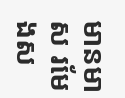មានមាស រមែងស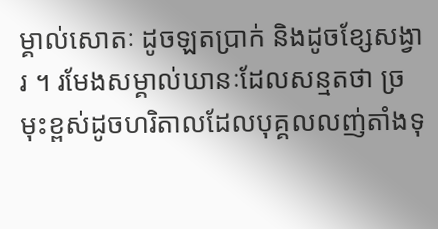ម្គាល់សោតៈ ដូចឡតប្រាក់ និងដូចខ្សែសង្វារ ។ រមែងសម្គាល់ឃានៈដែលសន្មតថា ច្រមុះខ្ពស់ដូចហរិតាលដែលបុគ្គលលញ់តាំងទុ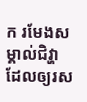ក រមែងសម្គាល់ជិវ្ហាដែលឲ្យរស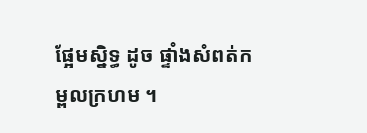ផ្អែមស្និទ្ធ ដូច ផ្ទាំងសំពត់កម្ពលក្រហម ។